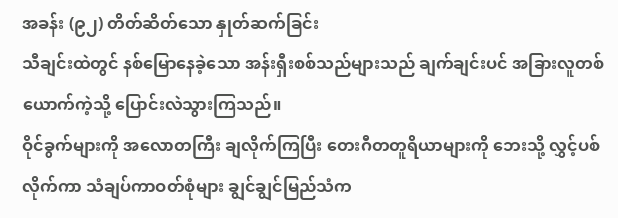အခန်း (၉၂) တိတ်ဆိတ်သော နှုတ်ဆက်ခြင်း
သီချင်းထဲတွင် နစ်မြောနေခဲ့သော အန်းရှီးစစ်သည်များသည် ချက်ချင်းပင် အခြားလူတစ်ယောက်ကဲ့သို့ ပြောင်းလဲသွားကြသည်။
ဝိုင်ခွက်များကို အလောတကြီး ချလိုက်ကြပြီး တေးဂီတတူရိယာများကို ဘေးသို့ လွှင့်ပစ်လိုက်ကာ သံချပ်ကာဝတ်စုံများ ချွင်ချွင်မြည်သံက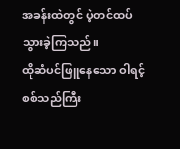အခန်းထဲတွင် ပဲ့တင်ထပ်သွားခဲ့ကြသည်။
ထိုဆံပင်ဖြူနေသော ဝါရင့်စစ်သည်ကြီး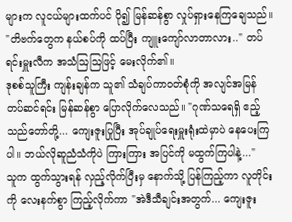များက လူငယ်များထက်ပင် ပို၍ မြန်ဆန်စွာ လှုပ်ရှားနေကြချေသည်။
"တိဗက်တွေက နယ်စပ်ကို ထပ်ပြီး ကျူးကျော်လာတာလား.." တပ်ရင်းမှူးလီက အသံဩဩဖြင့် မေးလိုက်၏။
ဒုစစ်သူကြီး ကျန်းချန်က သူ၏ သံချပ်ကာဝတ်စုံကို အလျင်အမြန် တပ်ဆင်ရင်း မြန်ဆန်စွာ ပြောလိုက်လေသည်။ "ဂုဏ်သရေရှိ ဧည့်သည်တော်တို့... ကျေးဇူးပြုပြီး အုပ်ချုပ်ရေးမှူးရုံးထဲမှာပဲ နေပေးကြပါ။ ဘယ်လိုဆူညံသံကိုပဲ ကြားကြား အပြင်ကို မထွက်ကြပါနဲ့..."
သူက ထွက်သွားရန် လှည့်လိုက်ပြီးမှ နောက်သို့ ပြန်ကြည့်ကာ လူတိုင်းကို လေးနက်စွာ ကြည့်လိုက်ကာ "အဲဒီသီချင်းအတွက်... ကျေးဇူး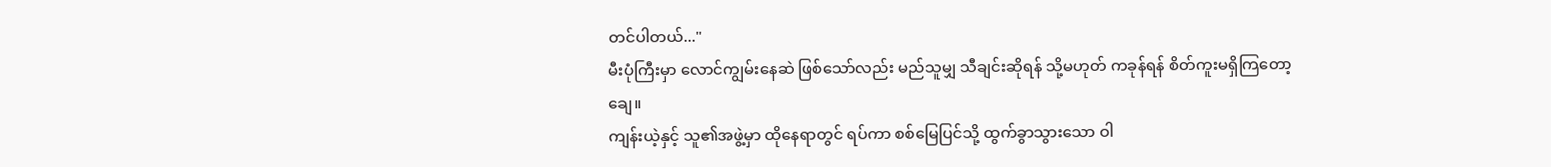တင်ပါတယ်..."
မီးပုံကြီးမှာ လောင်ကျွမ်းနေဆဲ ဖြစ်သော်လည်း မည်သူမျှ သီချင်းဆိုရန် သို့မဟုတ် ကခုန်ရန် စိတ်ကူးမရှိကြတော့ချေ။
ကျန်းယဲ့နှင့် သူ၏အဖွဲ့မှာ ထိုနေရာတွင် ရပ်ကာ စစ်မြေပြင်သို့ ထွက်ခွာသွားသော ဝါ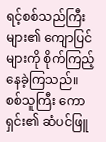ရင့်စစ်သည်ကြီးများ၏ ကျောပြင်များကို စိုက်ကြည့်နေခဲ့ကြသည်။
စစ်သူကြီး ကောရှင်း၏ ဆံပင်ဖြူ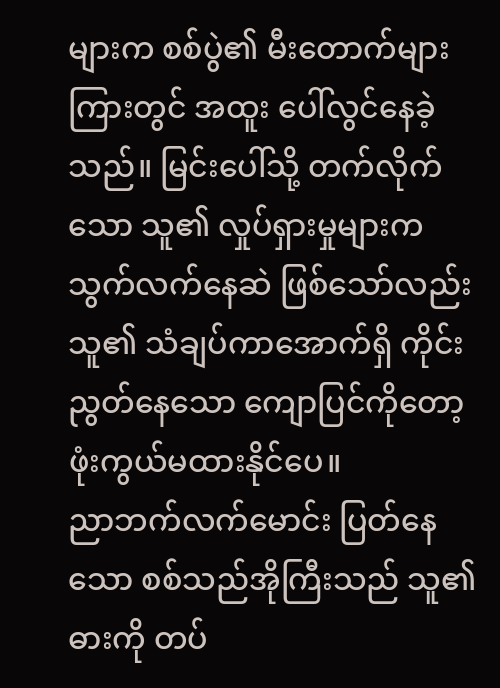များက စစ်ပွဲ၏ မီးတောက်များကြားတွင် အထူး ပေါ်လွင်နေခဲ့သည်။ မြင်းပေါ်သို့ တက်လိုက်သော သူ၏ လှုပ်ရှားမှုများက သွက်လက်နေဆဲ ဖြစ်သော်လည်း သူ၏ သံချပ်ကာအောက်ရှိ ကိုင်းညွတ်နေသော ကျောပြင်ကိုတော့ ဖုံးကွယ်မထားနိုင်ပေ။
ညာဘက်လက်မောင်း ပြတ်နေသော စစ်သည်အိုကြီးသည် သူ၏ ဓားကို တပ်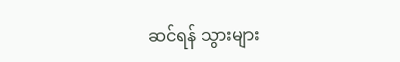ဆင်ရန် သွားများ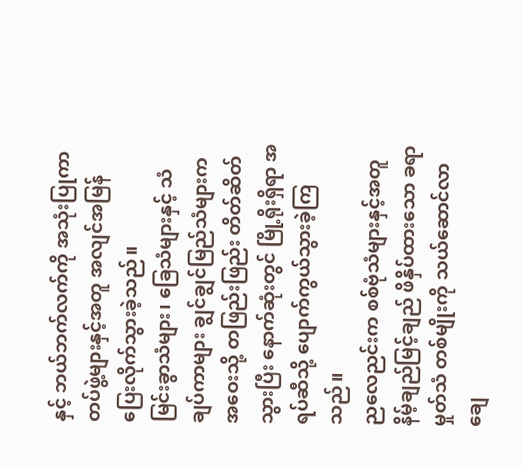နှင့် ဘယ်ဘက်လက်ကို အသုံးပြုကာ တပ်ဖွဲ့များနှင့်အတူ အလျင်အမြန် ပြေးလိုက်သွားခဲ့သည်။
မြင်းခွာသံများ၊ ခြေသံများနှင့် သံချပ်ကာများ ချွင်ချွင်မြည်သံများက အဝေးသို့ တဖြည်းဖြည်း တိတ်ဆိတ်သွားပြီး နောက်ဆုံးတွင် မြို့ရိုးရှိရာ အရပ်ဆီသို့ ပျောက်ကွယ်သွားခဲ့ကြသည်။
ညလေညင်းက စစ်ဗုံသံများနှင့်အတူ နိမ့်ချည်မြင့်ချည် ဖိနှိပ်ထားသော ခရာမှုတ်သံ တစ်မျိုးကို သယ်ဆောင်လာချေ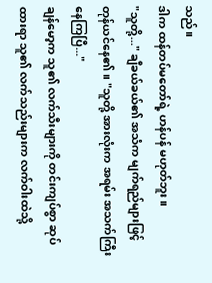သည်။
ဒါက ထန်တပ်မတော်ရဲ့ ဟန်ပန် မဟုတ်ဘူး။
"သူတို့..." ချီခယ်ခယ်၏ အသံက မျက်ရည်များဖြင့် တုန်ယင်နေ၏။ "သူတို့ အားလုံးက အရမ်း အသက်ကြီးနေကြပြီ..."
ချန်မော့က သူ၏ လက်သီးများကို တင်းကျပ်စွာ ဆုပ်ထားရာ သူ၏ လက်သည်းများက လက်ဝါးထဲသို့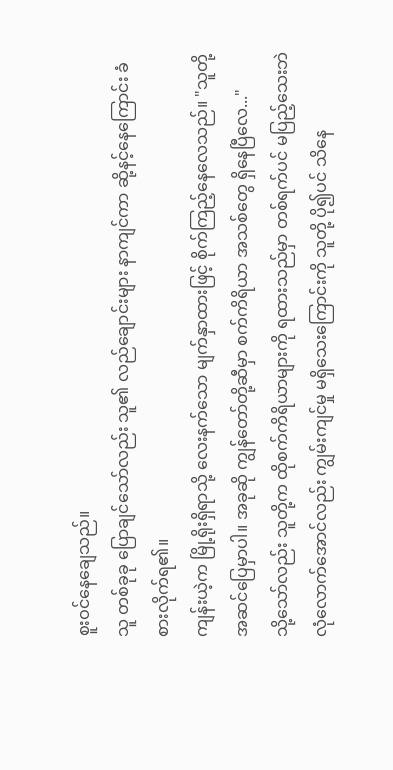စူးဝင်နေချေသည်။
သူ တစ်ခုခု ပြောချင်သော်လည်း သူ၏ လည်ချောင်းများ နာကျင်ကာ ဆို့နင့်နေကြောင်း ခံစားလိုက်ရ၏။
ကျန်းယဲ့က မြို့ရိုးရှိရာသို့ လေးနက်သော မျက်နှာထားဖြင့် စိုက်ကြည့်နေလေသည်။ "သူတို့ အဆင်ပြေမှာပါ။ အခုဆို ကျွန်တော်တို့ဆီမှာ စက်ကိရိယာ အသစ်တွေ ရှိနေပြီလေ..."
သို့သော်လည်း သူတို့က ထိုစက်ကိရိယာများကို ရထားသည်မှာ တစ်ရက်ပင် မပြည့်သေးဘဲ လုံလောက်အောင်လည်း ကျွမ်းကျင်မှု မရှိသေးကြောင်းကို သူတို့ ပို၍ပင် သိနေ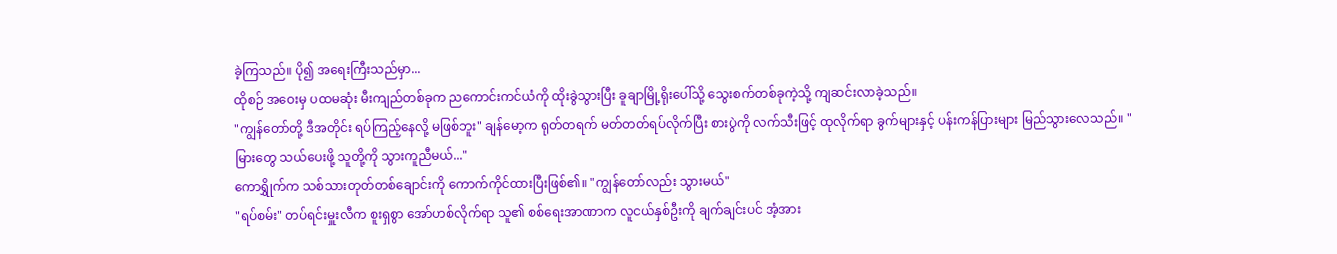ခဲ့ကြသည်။ ပို၍ အရေးကြီးသည်မှာ...
ထိုစဉ် အဝေးမှ ပထမဆုံး မီးကျည်တစ်ခုက ညကောင်းကင်ယံကို ထိုးခွဲသွားပြီး ခူချာမြို့ရိုးပေါ်သို့ သွေးစက်တစ်ခုကဲ့သို့ ကျဆင်းလာခဲ့သည်။
"ကျွန်တော်တို့ ဒီအတိုင်း ရပ်ကြည့်နေလို့ မဖြစ်ဘူး" ချန်မော့က ရုတ်တရက် မတ်တတ်ရပ်လိုက်ပြီး စားပွဲကို လက်သီးဖြင့် ထုလိုက်ရာ ခွက်များနှင့် ပန်းကန်ပြားများ မြည်သွားလေသည်။ "မြားတွေ သယ်ပေးဖို့ သူတို့ကို သွားကူညီမယ်..."
ကောရွှိုက်က သစ်သားတုတ်တစ်ချောင်းကို ကောက်ကိုင်ထားပြီးဖြစ်၏။ "ကျွန်တော်လည်း သွားမယ်"
"ရပ်စမ်း" တပ်ရင်းမှူးလီက စူးရှစွာ အော်ဟစ်လိုက်ရာ သူ၏ စစ်ရေးအာဏာက လူငယ်နှစ်ဦးကို ချက်ချင်းပင် အံ့အား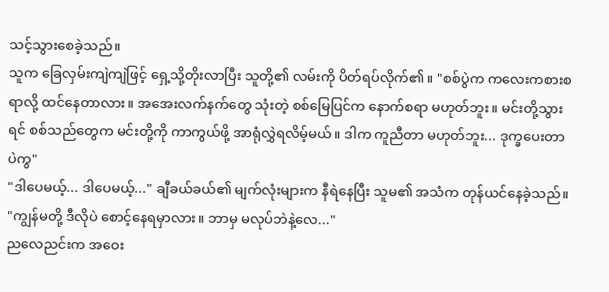သင့်သွားစေခဲ့သည်။
သူက ခြေလှမ်းကျဲကျဲဖြင့် ရှေ့သို့တိုးလာပြီး သူတို့၏ လမ်းကို ပိတ်ရပ်လိုက်၏။ "စစ်ပွဲက ကလေးကစားစရာလို့ ထင်နေတာလား။ အအေးလက်နက်တွေ သုံးတဲ့ စစ်မြေပြင်က နောက်စရာ မဟုတ်ဘူး။ မင်းတို့သွားရင် စစ်သည်တွေက မင်းတို့ကို ကာကွယ်ဖို့ အာရုံလွှဲရလိမ့်မယ်။ ဒါက ကူညီတာ မဟုတ်ဘူး... ဒုက္ခပေးတာပဲကွ"
"ဒါပေမယ့်... ဒါပေမယ့်..." ချီခယ်ခယ်၏ မျက်လုံးများက နီရဲနေပြီး သူမ၏ အသံက တုန်ယင်နေခဲ့သည်။ "ကျွန်မတို့ ဒီလိုပဲ စောင့်နေရမှာလား။ ဘာမှ မလုပ်ဘဲနဲ့လေ..."
ညလေညင်းက အဝေး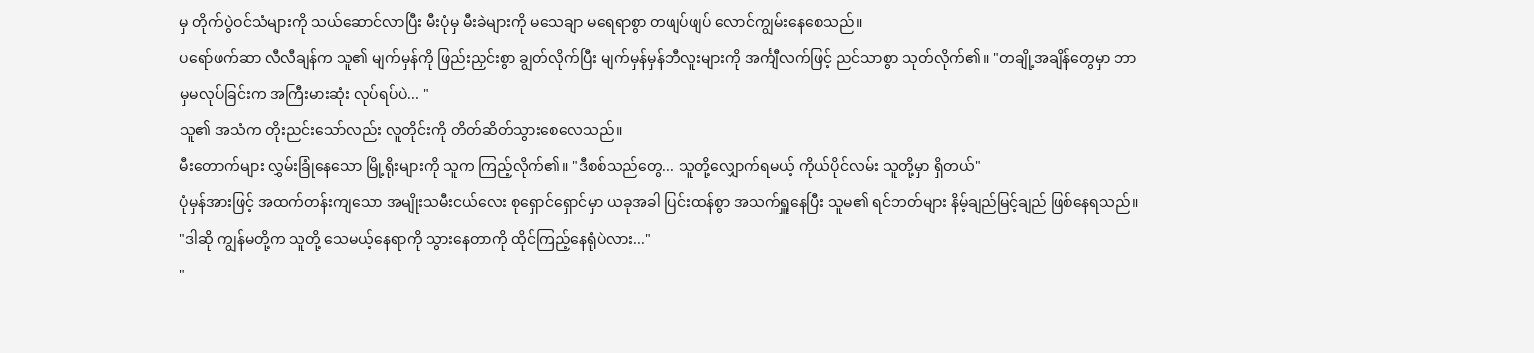မှ တိုက်ပွဲဝင်သံများကို သယ်ဆောင်လာပြီး မီးပုံမှ မီးခဲများကို မသေချာ မရေရာစွာ တဖျပ်ဖျပ် လောင်ကျွမ်းနေစေသည်။
ပရော်ဖက်ဆာ လီလီချန်က သူ၏ မျက်မှန်ကို ဖြည်းညှင်းစွာ ချွတ်လိုက်ပြီး မျက်မှန်မှန်ဘီလူးများကို အင်္ကျီလက်ဖြင့် ညင်သာစွာ သုတ်လိုက်၏။ "တချို့အချိန်တွေမှာ ဘာမှမလုပ်ခြင်းက အကြီးမားဆုံး လုပ်ရပ်ပဲ... "
သူ၏ အသံက တိုးညင်းသော်လည်း လူတိုင်းကို တိတ်ဆိတ်သွားစေလေသည်။
မီးတောက်များ လွှမ်းခြုံနေသော မြို့ရိုးများကို သူက ကြည့်လိုက်၏။ "ဒီစစ်သည်တွေ... သူတို့လျှောက်ရမယ့် ကိုယ်ပိုင်လမ်း သူတို့မှာ ရှိတယ်"
ပုံမှန်အားဖြင့် အထက်တန်းကျသော အမျိုးသမီးငယ်လေး စုရှောင်ရှောင်မှာ ယခုအခါ ပြင်းထန်စွာ အသက်ရှူနေပြီး သူမ၏ ရင်ဘတ်များ နိမ့်ချည်မြင့်ချည် ဖြစ်နေရသည်။ "ဒါဆို ကျွန်မတို့က သူတို့ သေမယ့်နေရာကို သွားနေတာကို ထိုင်ကြည့်နေရုံပဲလား..."
"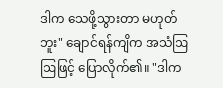ဒါက သေဖို့သွားတာ မဟုတ်ဘူး" ချောင်ရန်ကျိက အသံဩဩဖြင့် ပြောလိုက်၏။ "ဒါက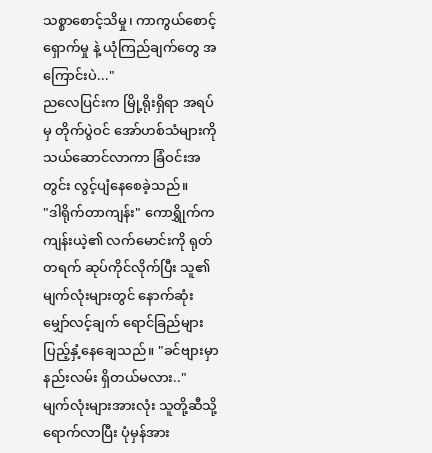သစ္စာစောင့်သိမှု၊ ကာကွယ်စောင့်ရှောက်မှု နဲ့ ယုံကြည်ချက်တွေ အကြောင်းပဲ..."
ညလေပြင်းက မြို့ရိုးရှိရာ အရပ်မှ တိုက်ပွဲဝင် အော်ဟစ်သံများကို သယ်ဆောင်လာကာ ခြံဝင်းအတွင်း လွင့်ပျံနေစေခဲ့သည်။
"ဒါရိုက်တာကျန်း" ကောရွှိုက်က ကျန်းယဲ့၏ လက်မောင်းကို ရုတ်တရက် ဆုပ်ကိုင်လိုက်ပြီး သူ၏ မျက်လုံးများတွင် နောက်ဆုံး မျှော်လင့်ချက် ရောင်ခြည်များ ပြည့်နှံ့နေချေသည်။ "ခင်ဗျားမှာ နည်းလမ်း ရှိတယ်မလား.."
မျက်လုံးများအားလုံး သူတို့ဆီသို့ ရောက်လာပြီး ပုံမှန်အား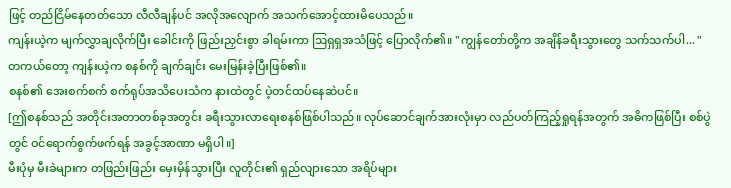ဖြင့် တည်ငြိမ်နေတတ်သော လီလီချန်ပင် အလိုအလျောက် အသက်အောင့်ထားမိပေသည်။
ကျန်းယဲ့က မျက်လွှာချလိုက်ပြီး ခေါင်းကို ဖြည်းညှင်းစွာ ခါရမ်းကာ ဩရှရှအသံဖြင့် ပြောလိုက်၏။ "ကျွန်တော်တို့က အချိန်ခရီးသွားတွေ သက်သက်ပါ... "
တကယ်တော့ ကျန်းယဲ့က စနစ်ကို ချက်ချင်း မေးမြန်းခဲ့ပြီးဖြစ်၏။
စနစ်၏ အေးစက်စက် စက်ရုပ်အသိပေးသံက နားထဲတွင် ပဲ့တင်ထပ်နေဆဲပင်။
[ဤစနစ်သည် အတိုင်းအတာတစ်ခုအတွင်း ခရီးသွားလာရေးစနစ်ဖြစ်ပါသည်။ လုပ်ဆောင်ချက်အားလုံးမှာ လည်ပတ်ကြည့်ရှုရန်အတွက် အဓိကဖြစ်ပြီး စစ်ပွဲတွင် ဝင်ရောက်စွက်ဖက်ရန် အခွင့်အာဏာ မရှိပါ။]
မီးပုံမှ မီးခဲများက တဖြည်းဖြည်း မှေးမှိန်သွားပြီး လူတိုင်း၏ ရှည်လျားသော အရိပ်များ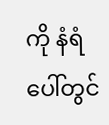ကို နံရံပေါ်တွင်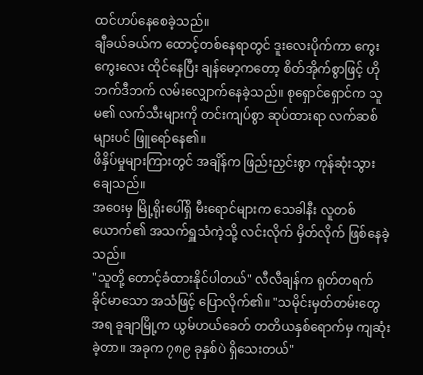ထင်ဟပ်နေစေခဲ့သည်။
ချီခယ်ခယ်က ထောင့်တစ်နေရာတွင် ဒူးလေးပိုက်ကာ ကွေးကွေးလေး ထိုင်နေပြီး ချန်မော့ကတော့ စိတ်အိုက်စွာဖြင့် ဟိုဘက်ဒီဘက် လမ်းလျှောက်နေခဲ့သည်။ စုရှောင်ရှောင်က သူမ၏ လက်သီးများကို တင်းကျပ်စွာ ဆုပ်ထားရာ လက်ဆစ်များပင် ဖြူရော်နေ၏။
ဖိနှိပ်မှုများကြားတွင် အချိန်က ဖြည်းညှင်းစွာ ကုန်ဆုံးသွားချေသည်။
အဝေးမှ မြို့ရိုးပေါ်ရှိ မီးရောင်များက သေခါနီး လူတစ်ယောက်၏ အသက်ရှူသံကဲ့သို့ လင်းလိုက် မှိတ်လိုက် ဖြစ်နေခဲ့သည်။
"သူတို့ တောင့်ခံထားနိုင်ပါတယ်" လီလီချန်က ရုတ်တရက် ခိုင်မာသော အသံဖြင့် ပြောလိုက်၏။ "သမိုင်းမှတ်တမ်းတွေအရ ခူချာမြို့က ယွမ်ဟယ်ခေတ် တတိယနှစ်ရောက်မှ ကျဆုံးခဲ့တာ။ အခုက ၇၈၉ ခုနှစ်ပဲ ရှိသေးတယ်"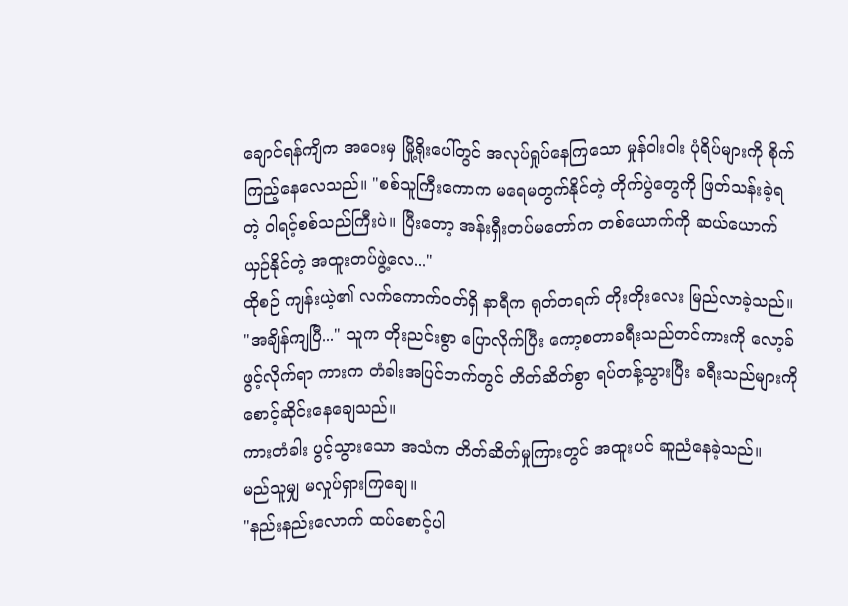ချောင်ရန်ကျိက အဝေးမှ မြို့ရိုးပေါ်တွင် အလုပ်ရှုပ်နေကြသော မှုန်ဝါးဝါး ပုံရိပ်များကို စိုက်ကြည့်နေလေသည်။ "စစ်သူကြီးကောက မရေမတွက်နိုင်တဲ့ တိုက်ပွဲတွေကို ဖြတ်သန်းခဲ့ရတဲ့ ဝါရင့်စစ်သည်ကြီးပဲ။ ပြီးတော့ အန်းရှီးတပ်မတော်က တစ်ယောက်ကို ဆယ်ယောက် ယှဉ်နိုင်တဲ့ အထူးတပ်ဖွဲ့လေ..."
ထိုစဉ် ကျန်းယဲ့၏ လက်ကောက်ဝတ်ရှိ နာရီက ရုတ်တရက် တိုးတိုးလေး မြည်လာခဲ့သည်။
"အချိန်ကျပြီ..." သူက တိုးညင်းစွာ ပြောလိုက်ပြီး ကော့စတာခရီးသည်တင်ကားကို လော့ခ်ဖွင့်လိုက်ရာ ကားက တံခါးအပြင်ဘက်တွင် တိတ်ဆိတ်စွာ ရပ်တန့်သွားပြီး ခရီးသည်များကို စောင့်ဆိုင်းနေချေသည်။
ကားတံခါး ပွင့်သွားသော အသံက တိတ်ဆိတ်မှုကြားတွင် အထူးပင် ဆူညံနေခဲ့သည်။
မည်သူမျှ မလှုပ်ရှားကြချေ။
"နည်းနည်းလောက် ထပ်စောင့်ပါ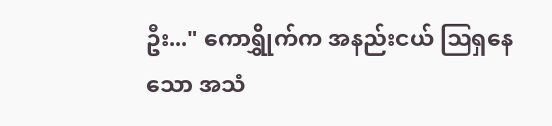ဦး..." ကောရွှိုက်က အနည်းငယ် ဩရှနေသော အသံ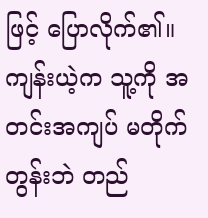ဖြင့် ပြောလိုက်၏။
ကျန်းယဲ့က သူ့ကို အတင်းအကျပ် မတိုက်တွန်းဘဲ တည်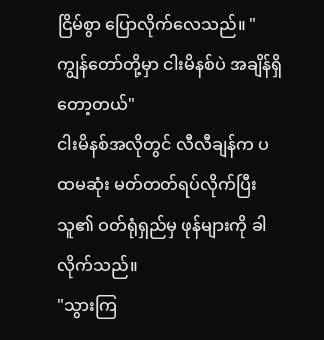ငြိမ်စွာ ပြောလိုက်လေသည်။ "ကျွန်တော်တို့မှာ ငါးမိနစ်ပဲ အချိန်ရှိတော့တယ်"
ငါးမိနစ်အလိုတွင် လီလီချန်က ပထမဆုံး မတ်တတ်ရပ်လိုက်ပြီး သူ၏ ဝတ်ရုံရှည်မှ ဖုန်များကို ခါလိုက်သည်။
"သွားကြ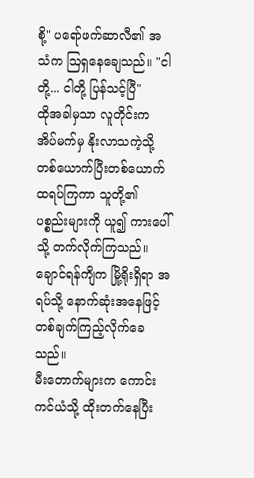စို့" ပရော်ဖက်ဆာလီ၏ အသံက ဩရှနေချေသည်။ "ငါတို့... ငါတို့ ပြန်သင့်ပြီ"
ထိုအခါမှသာ လူတိုင်းက အိပ်မက်မှ နိုးလာသကဲ့သို့ တစ်ယောက်ပြီးတစ်ယောက် ထရပ်ကြကာ သူတို့၏ ပစ္စည်းများကို ယူ၍ ကားပေါ်သို့ တက်လိုက်ကြသည်။
ချောင်ရန်ကျိက မြို့ရိုးရှိရာ အရပ်သို့ နောက်ဆုံးအနေဖြင့် တစ်ချက်ကြည့်လိုက်ခေသည်။
မီးတောက်များက ကောင်းကင်ယံသို့ ထိုးတက်နေပြီး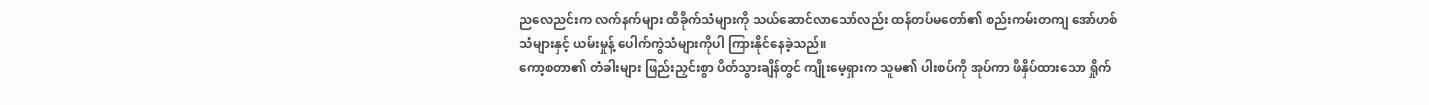ညလေညင်းက လက်နက်များ ထိခိုက်သံများကို သယ်ဆောင်လာသော်လည်း ထန်တပ်မတော်၏ စည်းကမ်းတကျ အော်ဟစ်သံများနှင့် ယမ်းမှုန့် ပေါက်ကွဲသံများကိုပါ ကြားနိုင်နေခဲ့သည်။
ကော့စတာ၏ တံခါးများ ဖြည်းညှင်းစွာ ပိတ်သွားချိန်တွင် ကျိုးမေ့ရှားက သူမ၏ ပါးစပ်ကို အုပ်ကာ ဖိနှိပ်ထားသော ရှိုက်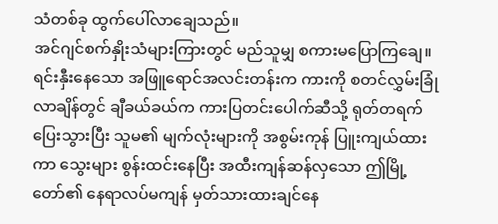သံတစ်ခု ထွက်ပေါ်လာချေသည်။
အင်ဂျင်စက်နှိုးသံများကြားတွင် မည်သူမျှ စကားမပြောကြချေ။
ရင်းနှီးနေသော အဖြူရောင်အလင်းတန်းက ကားကို စတင်လွှမ်းခြုံလာချိန်တွင် ချီခယ်ခယ်က ကားပြတင်းပေါက်ဆီသို့ ရုတ်တရက် ပြေးသွားပြီး သူမ၏ မျက်လုံးများကို အစွမ်းကုန် ပြူးကျယ်ထားကာ သွေးများ စွန်းထင်းနေပြီး အထီးကျန်ဆန်လှသော ဤမြို့တော်၏ နေရာလပ်မကျန် မှတ်သားထားချင်နေ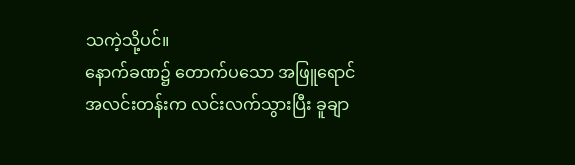သကဲ့သို့ပင်။
နောက်ခဏ၌ တောက်ပသော အဖြူရောင်အလင်းတန်းက လင်းလက်သွားပြီး ခူချာ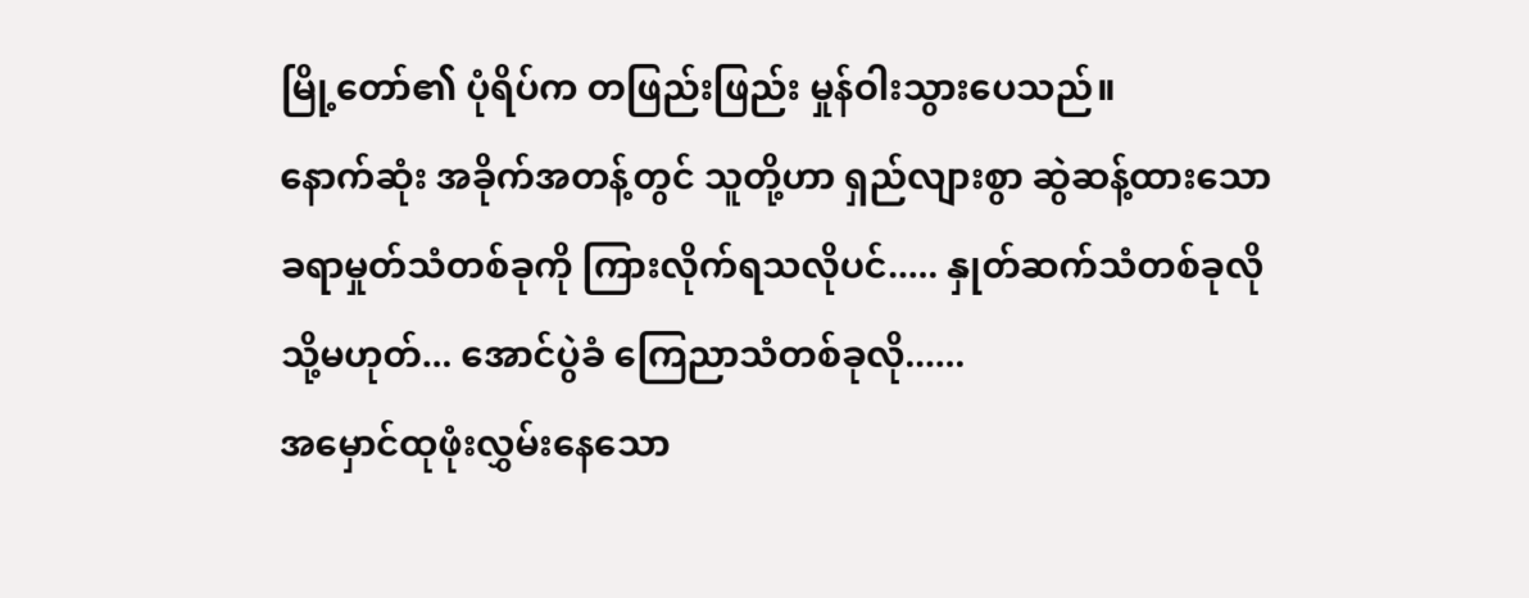မြို့တော်၏ ပုံရိပ်က တဖြည်းဖြည်း မှုန်ဝါးသွားပေသည်။
နောက်ဆုံး အခိုက်အတန့်တွင် သူတို့ဟာ ရှည်လျားစွာ ဆွဲဆန့်ထားသော ခရာမှုတ်သံတစ်ခုကို ကြားလိုက်ရသလိုပင်..... နှုတ်ဆက်သံတစ်ခုလို သို့မဟုတ်... အောင်ပွဲခံ ကြေညာသံတစ်ခုလို......
အမှောင်ထုဖုံးလွှမ်းနေသော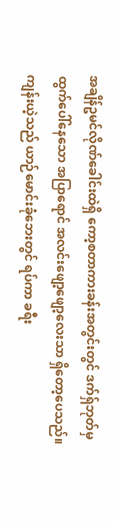အချိန်ဥမင်လိုဏ်ခေါင်းထဲရှိ ကော့စတာကားခန်းအတွင်းတွင် ဒက်ရှ်ဘုတ်မှ ထွက်ပေါ်နေသော အပြာရောင် အလင်းဖျော့ဖျော့လေးသာ ရှိတော့ပေသည်။
ကျန်းယဲ့သည် ယာဉ်မောင်းခုံဘေးတွင် ရပ်ကာ ခရီး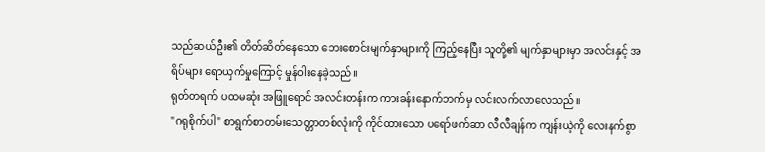သည်ဆယ်ဦး၏ တိတ်ဆိတ်နေသော ဘေးစောင်းမျက်နှာများကို ကြည့်နေပြီး သူတို့၏ မျက်နှာများမှာ အလင်းနှင့် အရိပ်များ ရောယှက်မှုကြောင့် မှုန်ဝါးနေခဲ့သည်။
ရုတ်တရက် ပထမဆုံး အဖြူရောင် အလင်းတန်းက ကားခန်းနောက်ဘက်မှ လင်းလက်လာလေသည်။
"ဂရုစိုက်ပါ" စာရွက်စာတမ်းသေတ္တာတစ်လုံးကို ကိုင်ထားသော ပရော်ဖက်ဆာ လီလီချန်က ကျန်းယဲ့ကို လေးနက်စွာ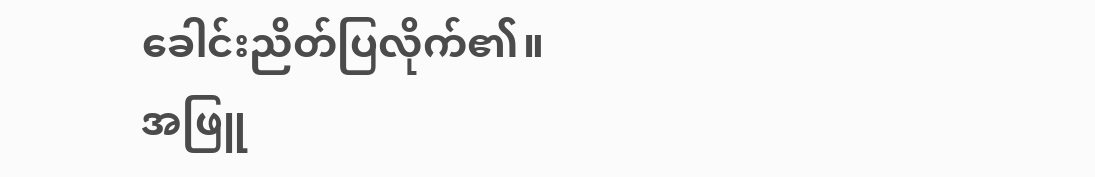ခေါင်းညိတ်ပြလိုက်၏။
အဖြူ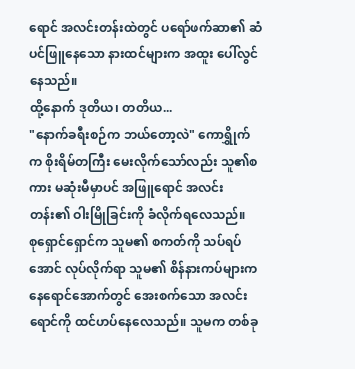ရောင် အလင်းတန်းထဲတွင် ပရော်ဖက်ဆာ၏ ဆံပင်ဖြူနေသော နားထင်များက အထူး ပေါ်လွင်နေသည်။
ထို့နောက် ဒုတိယ၊ တတိယ...
"နောက်ခရီးစဉ်က ဘယ်တော့လဲ" ကောရွှိုက်က စိုးရိမ်တကြီး မေးလိုက်သော်လည်း သူ၏စကား မဆုံးမီမှာပင် အဖြူရောင် အလင်းတန်း၏ ဝါးမြိုခြင်းကို ခံလိုက်ရလေသည်။
စုရှောင်ရှောင်က သူမ၏ စကတ်ကို သပ်ရပ်အောင် လုပ်လိုက်ရာ သူမ၏ စိန်နားကပ်များက နေရောင်အောက်တွင် အေးစက်သော အလင်းရောင်ကို ထင်ဟပ်နေလေသည်။ သူမက တစ်ခု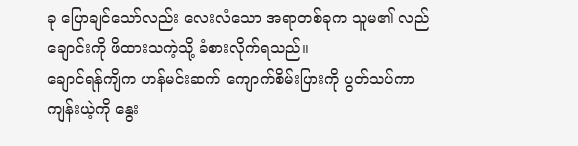ခု ပြောချင်သော်လည်း လေးလံသော အရာတစ်ခုက သူမ၏ လည်ချောင်းကို ဖိထားသကဲ့သို့ ခံစားလိုက်ရသည်။
ချောင်ရန်ကျိက ဟန်မင်းဆက် ကျောက်စိမ်းပြားကို ပွတ်သပ်ကာ ကျန်းယဲ့ကို နွေး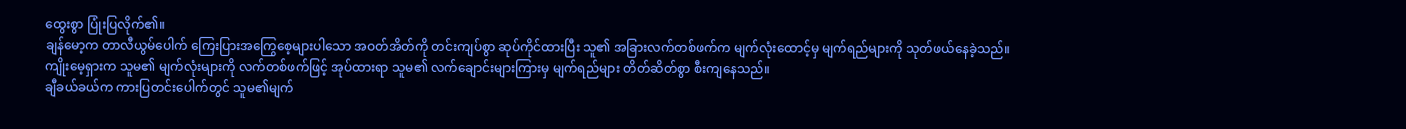ထွေးစွာ ပြုံးပြလိုက်၏။
ချန်မော့က တာလီယွမ်ပေါက် ကြေးပြားအကြွေစေ့များပါသော အဝတ်အိတ်ကို တင်းကျပ်စွာ ဆုပ်ကိုင်ထားပြီး သူ၏ အခြားလက်တစ်ဖက်က မျက်လုံးထောင့်မှ မျက်ရည်များကို သုတ်ဖယ်နေခဲ့သည်။
ကျိုးမေ့ရှားက သူမ၏ မျက်လုံးများကို လက်တစ်ဖက်ဖြင့် အုပ်ထားရာ သူမ၏ လက်ချောင်းများကြားမှ မျက်ရည်များ တိတ်ဆိတ်စွာ စီးကျနေသည်။
ချီခယ်ခယ်က ကားပြတင်းပေါက်တွင် သူမ၏မျက်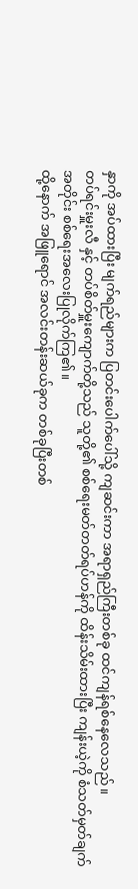နှာကို အပ်ထားပြီး မျက်ရည်များက ပြတင်းပေါက်ပေါ်သို့ ကျဆင်းကာ အရာရှည်ကြီးတစ်ခု ထင်ကျန်ရစ်နေလေသည်။
တပ်ရင်းမှူးလီ နှင့် တပ်စိတ်မှူးကျောက်တို့သည် သူတို့၏ စစ်ရေးမတ်တတ်ရပ်ဟန်ကို ထိန်းသိမ်းထားပြီး ကျန်းယဲ့ကို စံသတ်မှတ်ချက်အတိုင်း စစ်ရေးအလေးပြုလိုက်ကြ၏။
ထို့နောက် အဖြူရောင် အလင်းတန်းဆယ်ခုက တစ်ခုပြီးတစ်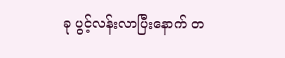ခု ပွင့်လန်းလာပြီးနောက် တ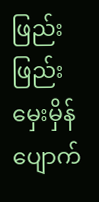ဖြည်းဖြည်း မှေးမှိန်ပျောက်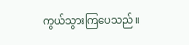ကွယ်သွားကြပေသည်။